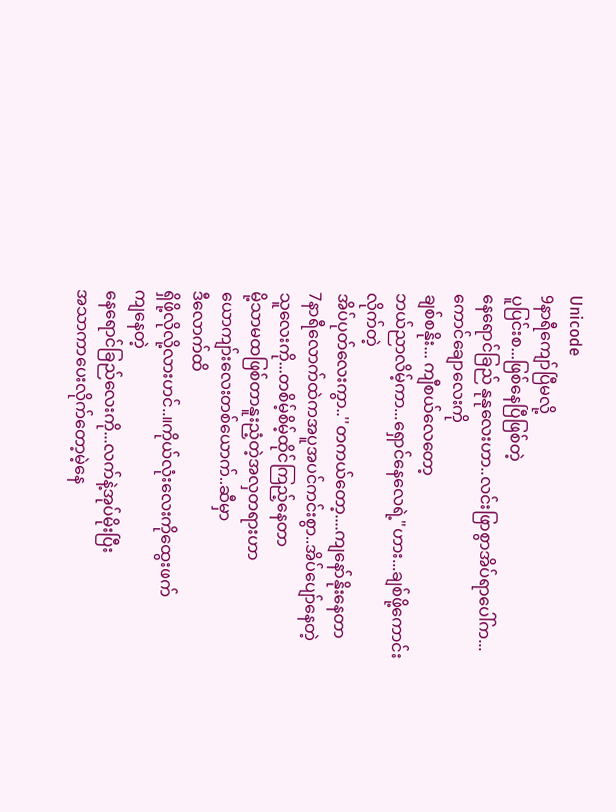Unicode
9နာရီကျော်ပြီမလို့
ပူပြင်းစ...ဖြစ်နေပြီဖြစ်တဲ့
နေရောင်ခြည် နုနုလေးဟာ..လင်းဖြာစွာအိပ်ရာပေါ်က...ကောင်ချောလေးကို
ချစ်စနိုး... ကျီစယ်လေတော့
ဘယ်ညာလိမ့်ကာ...ရှောင်နေလေရဲ့"ဟား...ချစ်ဖို့ကောင်းလိုက်တဲ့
အိပ်ပုတ်လေးကွာ..''တကယ်တော့....ကျနော်နိုးနေတာ
7နာရီလောက်ထဲကအပူအပင်ကင်းစွာ..အိပ်ပျော်နေတဲ့
သူလေးကို...တစိမ့်စိမ့်ထိုင်ကြည့်နေတာ
မို့သာမထဖြစ်တာနူးညံ့တဲ့အလှတရားဟာ
ယောကျာ်းလေးတစ်ယောက်..ဆီမှာ
ဒီလောက်ထိ
ရှိဖို့လိုလို့လားဟင်..။ကိုယ်လုံးလေးကိုထွေးဖက်
ကျနေတဲ့
နေရောင်ခြည်လေးကို...လက်နဲ့အုပ်မိုးပြီး
အသာကာပေးလိုက်တော့မဲ့နေ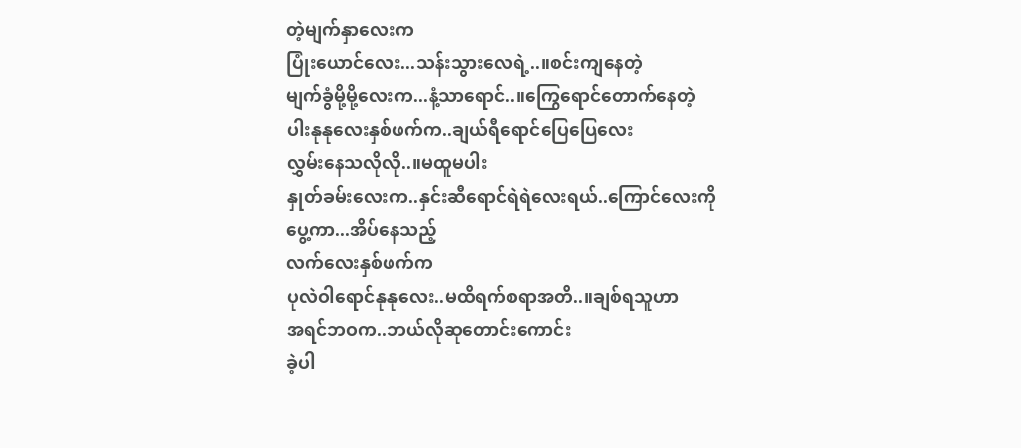တဲ့မျက်နှာလေးက
ပြုံးယောင်လေး...သန်းသွားလေရဲ့..။စင်းကျနေတဲ့
မျက်ခွံမို့မို့လေးက...နံ့သာရောင်..။ကြွေရောင်တောက်နေတဲ့
ပါးနုနုလေးနှစ်ဖက်က..ချယ်ရီရောင်ပြေပြေလေး
လွှမ်းနေသလိုလို..။မထူမပါး
နှုတ်ခမ်းလေးက..နှင်းဆီရောင်ရဲရဲလေးရယ်..ကြောင်လေးကိုပွေ့ကာ...အိပ်နေသည့်
လက်လေးနှစ်ဖက်က
ပုလဲဝါရောင်နုနုလေး..မထိရက်စရာအတိ..။ချစ်ရသူဟာ
အရင်ဘဝက..ဘယ်လိုဆုတောင်းကောင်း
ခဲ့ပါ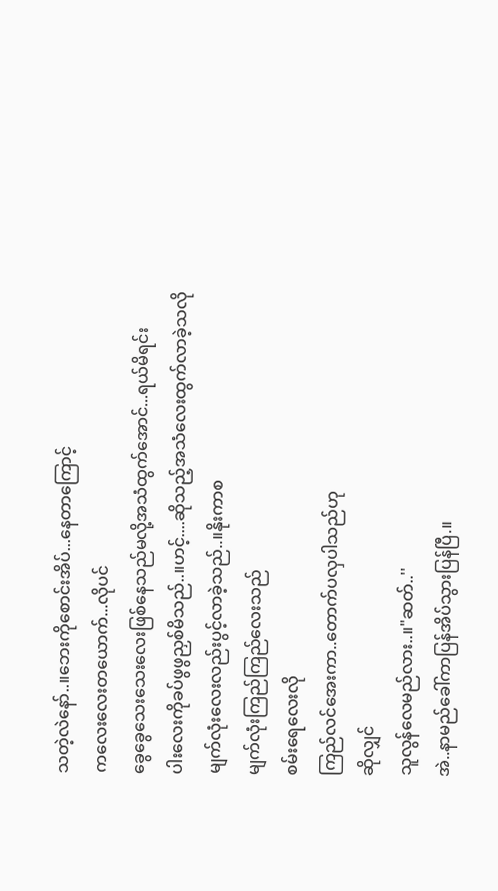သတဲ့လဲနော်..။ဘေးကိုစောင်းအိပ်...နေတာကြောင့်
ကလေးလေးတယောက်...လိုပင်
ခွေခွေသေးသေးလေးဖြစ်နေသည်မလို့အသံထွက်အောင်...ရယ်မိရင်း
ပါးလေးကိုခပ်ဖွဖွညှစ်မိသည်..။ဟင့်....ဆိုသည့်အသံလေးထွက်လာခဲ့သလို
မျက်လုံးလေးလည်းပွင့်လာခဲ့သည်..။နိုးကာစ
မျက်လုံးကြည်ကြည်လေးသည်
စမ်းရေလေးလို
ကြည်လင်အေးကာ..တောက်ပလှပါသည်ဟု
ဆိုလျှင်
သူလွန်လေမည်လား..။"ဆတ်..''
အဲ..နာမည်ခေါ်ကာပြန်အိပ်သွားပြန်ပြီ.။